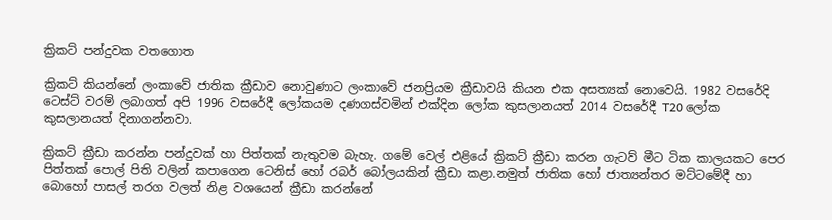ක්‍රිකට් පන්දුවක වතගොත

ක්‍රිකට් කියන්නේ ලංකාවේ ජාතික ක්‍රීඩාව නොවුණාට ලංකාවේ ජනප්‍රියම ක්‍රීඩාවයි කියන එක අසත්‍යක් නොවෙයි. 1982 වසරේදි ටෙස්ට් වරම් ලබාගත් අපි 1996 වසරේදී ලෝකයම දණගස්වමින් එක්දින ලෝක කුසලානයත් 2014 වසරේදී T20 ලෝක කුසලානයත් දිනාගන්නවා.

ක්‍රිකට් ක්‍රීඩා කරන්න පන්දුවක් හා පිත්තක් නැතුවම බැහැ. ගමේ වෙල් එළියේ ක්‍රිකට් ක්‍රීඩා කරන ගැටව් මීට ටික කාලයකට පෙර පිත්තක් පොල් පිති වලින් කපාගෙන ටෙනිස් හෝ රබර් බෝලයකින් ක්‍රීඩා කළා.නමුත් ජාතික හෝ ජාත්‍යන්තර මට්ටමේදී හා බොහෝ පාසල් තරග වලත් නිළ වශයෙන් ක්‍රීඩා කරන්නේ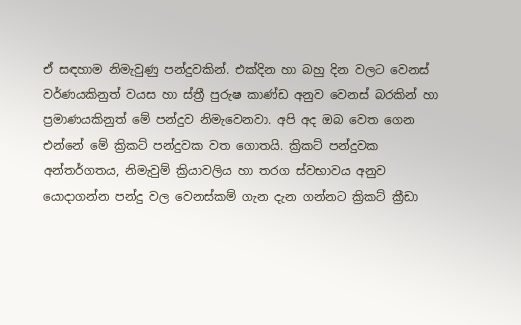ඒ සඳහාම නිමැවුණු පන්දුවකින්. එක්දින හා බහු දින වලට වෙනස් වර්ණයකිනුත් වයස හා ස්ත්‍රී පුරුෂ කාණ්ඩ අනුව වෙනස් බරකින් හා ප්‍රමාණයකිනුත් මේ පන්දුව නිමැවෙනවා. අපි අද ඔබ වෙත ගෙන එන්නේ මේ ක්‍රිකට් පන්දුවක වත ගොතයි. ක්‍රිකට් පන්දුවක අන්තර්ගතය, නිමැවුම් ක්‍රියාවලිය හා තරග ස්වභාවය අනුව යොදාගන්න පන්දු වල වෙනස්කම් ගැන දැන ගන්නට ක්‍රිකට් ක්‍රීඩා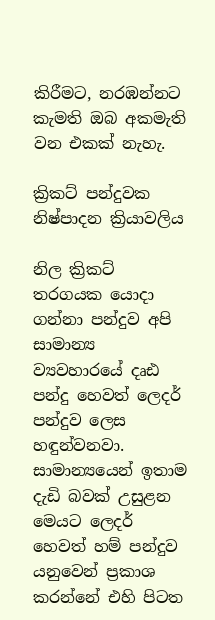කිරීමට, නරඹන්නට කැමති ඔබ අකමැති වන එකක් නැහැ.

ක්‍රිකට් පන්දුවක නිෂ්පාදන ක්‍රියාවලිය

නිල ක්‍රිකට් තරගයක යොදා ගන්නා පන්දුව අපි සාමාන්‍ය ව්‍යවහාරයේ දෘඪ පන්දු හෙවත් ලෙදර් පන්දුව ලෙස හඳුන්වනවා. සාමාන්‍යයෙන් ඉතාම දැඩි බවක් උසුළන මෙයට ලෙදර් හෙවත් හම් පන්දුව යනුවෙන් ප්‍රකාශ කරන්නේ එහි පිටත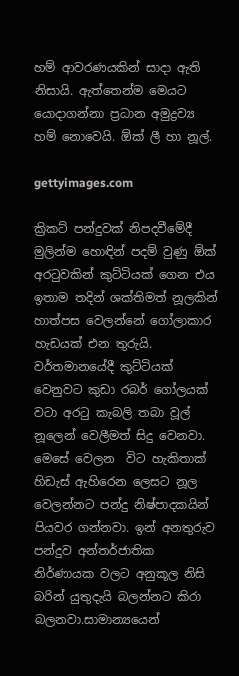හම් ආවරණයකින් සාදා ඇති නිසායි. ඇත්තෙන්ම මෙයට යොදාගන්නා ප්‍රධාන අමුද්‍රව්‍ය හම් නොවෙයි. ඕක් ලී හා නූල්.

gettyimages.com

ක්‍රිකට් පන්දුවක් නිපදවීමේදී මුලින්ම හොඳින් පදම් වුණු ඕක් අරටුවකින් කුට්ටියක් ගෙන එය ඉතාම තදින් ශක්තිමත් නූලකින් හාත්පස වෙලන්නේ ගෝලාකාර හැඩයක් එන තුරුයි. වර්තමානයේදී කුට්ටියක් වෙනුවට කුඩා රබර් ගෝලයක් වටා අරටු කැබලි තබා වූල් නූලෙන් වෙලීමත් සිදු වෙනවා. මෙසේ වෙලන  විට හැකිතාක් හිඩැස් ඇහිරෙන ලෙසට නූල වෙලන්නට පන්දු නිෂ්පාදකයින් පියවර ගන්නවා. ඉන් අනතුරුව පන්දුව අන්තර්ජාතික නිර්ණායක වලට අනුකූල නිසි බරින් යුතුදැයි බලන්නට කිරා බලනවා.සාමාන්‍යයෙන්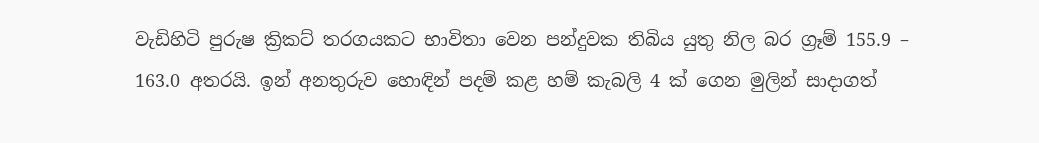වැඩිහිටි පුරුෂ ක්‍රිකට් තරගයකට භාවිතා වෙන පන්දුවක තිබිය යුතු නිල බර ග්‍රෑම් 155.9 – 163.0 අතරයි. ඉන් අනතුරුව හොඳින් පදම් කළ හම් කැබලි 4 ක් ගෙන මුලින් සාදාගත්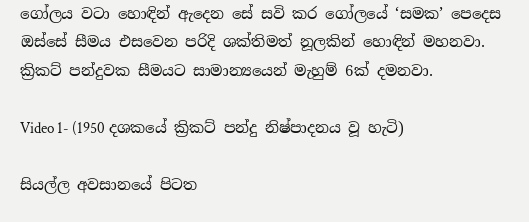ගෝලය වටා හොඳින් ඇදෙන සේ සවි කර ගෝලයේ ‘සමක’ පෙදෙස ඔස්සේ සීමය එසවෙන පරිදි ශක්තිමත් නූලකින් හොඳින් මහනවා. ක්‍රිකට් පන්දුවක සීමයට සාමාන්‍යයෙන් මැහුම් 6ක් දමනවා.

Video 1- (1950 දශකයේ ක්‍රිකට් පන්දු නිෂ්පාදනය වූ හැටි)

සියල්ල අවසානයේ පිටත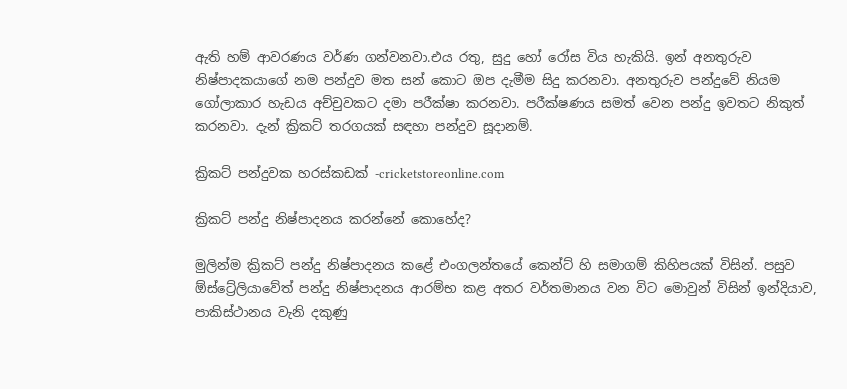ඇති හම් ආවරණය වර්ණ ගන්වනවා.එය රතු, සුදු හෝ රෝස විය හැකියි. ඉන් අනතුරුව නිෂ්පාදකයාගේ නම පන්දුව මත සන් කොට ඔප දැමීම සිදු කරනවා. අනතුරුව පන්දුවේ නියම ගෝලාකාර හැඩය අච්චුවකට දමා පරීක්ෂා කරනවා. පරීක්ෂණය සමත් වෙන පන්දු ඉවතට නිකුත් කරනවා. දැන් ක්‍රිකට් තරගයක් සඳහා පන්දුව සූදානම්.

ක්‍රිකට් පන්දුවක හරස්කඩක් -cricketstoreonline.com

ක්‍රිකට් පන්දු නිෂ්පාදනය කරන්නේ කොහේද?

මුලින්ම ක්‍රිකට් පන්දු නිෂ්පාදනය කළේ එංගලන්තයේ කෙන්ට් හි සමාගම් කිහිපයක් විසින්. පසුව ඕස්ට්‍රේලියාවේත් පන්දු නිෂ්පාදනය ආරම්භ කළ අතර වර්තමානය වන විට මොවුන් විසින් ඉන්දියාව, පාකිස්ථානය වැනි දකුණු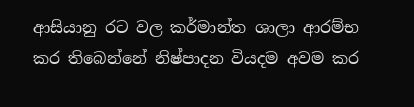ආසියානු රට වල කර්මාන්ත ශාලා ආරම්භ කර තිබෙන්නේ නිෂ්පාදන වියදම අවම කර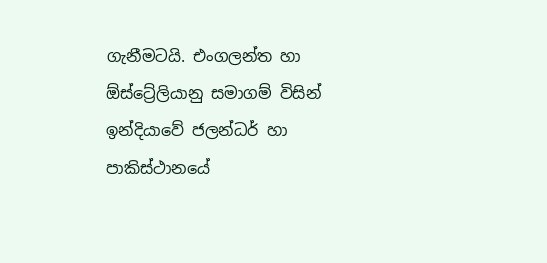ගැනීමටයි. එංගලන්ත හා ඕස්ට්‍රේලියානු සමාගම් විසින් ඉන්දියාවේ ජලන්ධර් හා පාකිස්ථානයේ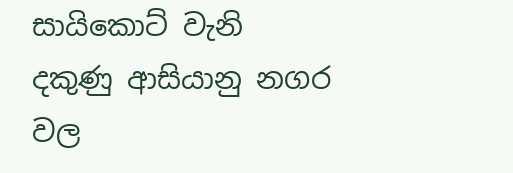සායිකොට් වැනි දකුණු ආසියානු නගර වල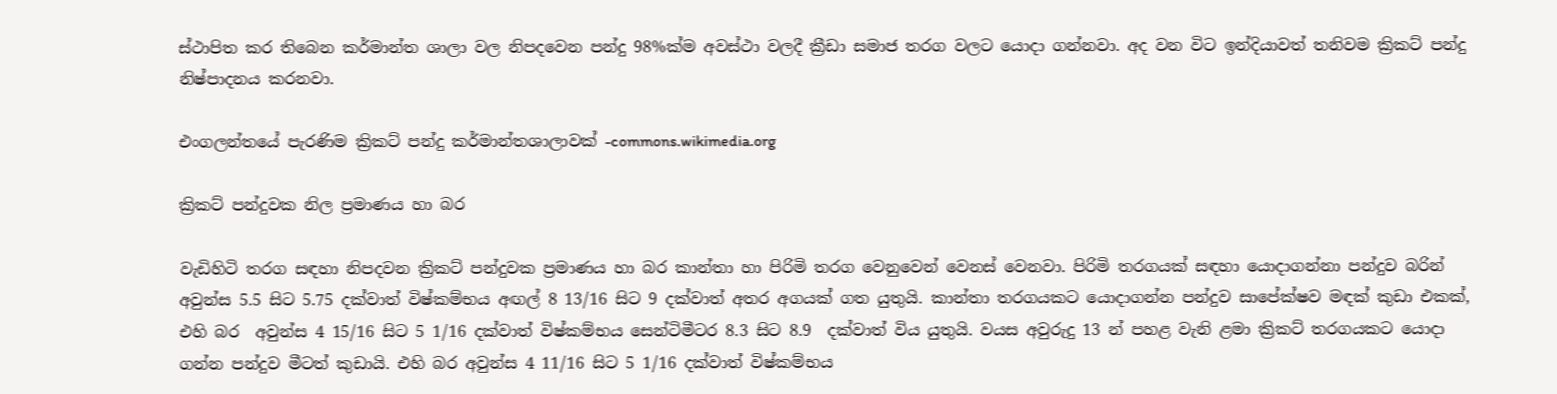ස්ථාපිත කර තිබෙන කර්මාන්ත ශාලා වල නිපදවෙන පන්දු 98%ක්ම අවස්ථා වලදී ක්‍රීඩා සමාජ තරග වලට යොදා ගන්නවා. අද වන විට ඉන්දියාවත් තනිවම ක්‍රිකට් පන්දු නිෂ්පාදනය කරනවා.

එංගලන්තයේ පැරණිම ක්‍රිකට් පන්දු කර්මාන්තශාලාවක් -commons.wikimedia.org

ක්‍රිකට් පන්දුවක නිල ප්‍රමාණය හා බර

වැඩිහිටි තරග සඳහා නිපදවන ක්‍රිකට් පන්දුවක ප්‍රමාණය හා බර කාන්තා හා පිරිමි තරග වෙනුවෙන් වෙනස් වෙනවා. පිරිමි තරගයක් සඳහා යොදාගන්නා පන්දුව බරින් අවුන්ස 5.5 සිට 5.75 දක්වාත් විෂ්කම්භය අඟල් 8 13/16 සිට 9 දක්වාත් අතර අගයක් ගත යුතුයි. කාන්තා තරගයකට යොදාගන්න පන්දුව සාපේක්ෂව මඳක් කුඩා එකක්, එහි බර  අවුන්ස 4 15/16 සිට 5 1/16 දක්වාත් විෂ්කම්භය සෙන්ටිමීටර 8.3 සිට 8.9  දක්වාත් විය යුතුයි. වයස අවුරුදු 13 න් පහළ වැනි ළමා ක්‍රිකට් තරගයකට යොදා ගන්න පන්දුව මීටත් කුඩායි. එහි බර අවුන්ස 4 11/16 සිට 5 1/16 දක්වාත් විෂ්කම්භය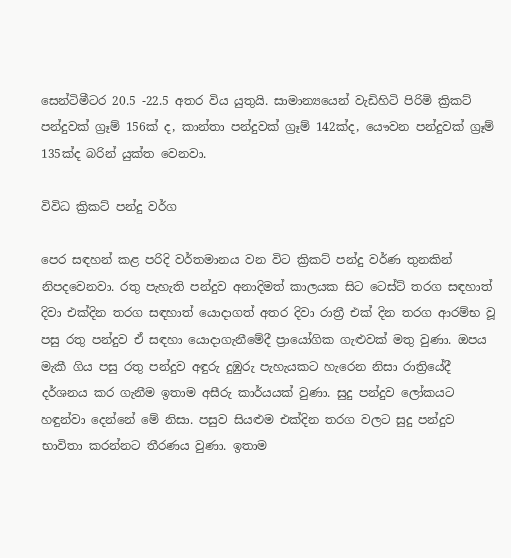සෙන්ටිමීටර 20.5 -22.5 අතර විය යුතුයි. සාමාන්‍යයෙන් වැඩිහිටි පිරිමි ක්‍රිකට් පන්දුවක් ග්‍රෑම් 156ක් ද, කාන්තා පන්දුවක් ග්‍රෑම් 142ක්ද, යෞවන පන්දුවක් ග්‍රෑම් 135ක්ද බරින් යුක්ත වෙනවා.

විවිධ ක්‍රිකට් පන්දු වර්ග

පෙර සඳහන් කළ පරිදි වර්තමානය වන විට ක්‍රිකට් පන්දු වර්ණ තුනකින් නිපදවෙනවා. රතු පැහැති පන්දුව අනාදිමත් කාලයක සිට ටෙස්ට් තරග සඳහාත් දිවා එක්දින තරග සඳහාත් යොදාගත් අතර දිවා රාත්‍රී එක් දින තරග ආරම්භ වූ පසු රතු පන්දුව ඒ සඳහා යොදාගැනීමේදී ප්‍රායෝගික ගැළුවක් මතු වුණා. ඔපය මැකී ගිය පසු රතු පන්දුව අඳුරු දුඹුරු පැහැයකට හැරෙන නිසා රාත්‍රියේදී දර්ශනය කර ගැනීම ඉතාම අසීරු කාර්යයක් වුණා. සුදු පන්දුව ලෝකයට හඳුන්වා දෙන්නේ මේ නිසා. පසුව සියළුම එක්දින තරග වලට සුදු පන්දුව භාවිතා කරන්නට තීරණය වුණා. ඉතාම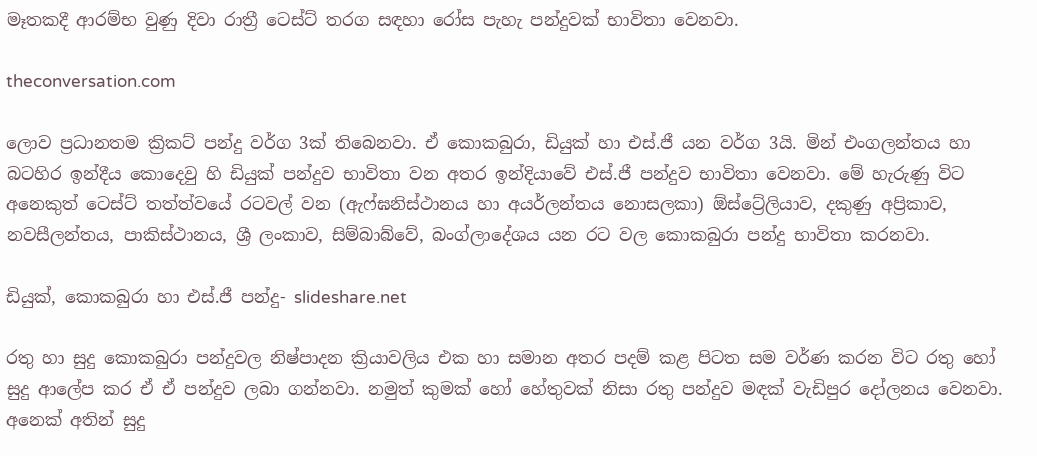මෑතකදී ආරම්භ වුණු දිවා රාත්‍රී ටෙස්ට් තරග සඳහා රෝස පැහැ පන්දුවක් භාවිතා වෙනවා.

theconversation.com

ලොව ප්‍රධානතම ක්‍රිකට් පන්දු වර්ග 3ක් තිබෙනවා. ඒ කොකබුරා, ඩියුක් හා එස්.ජී යන වර්ග 3යි. මින් එංගලන්තය හා බටහිර ඉන්දීය කොදෙවු හි ඩියුක් පන්දුව භාවිතා වන අතර ඉන්දියාවේ එස්.ජී පන්දුව භාවිතා වෙනවා. මේ හැරුණු විට අනෙකුත් ටෙස්ට් තත්ත්වයේ රටවල් වන (ඇෆ්ඝනිස්ථානය හා අයර්ලන්තය නොසලකා) ඕස්ට්‍රේලියාව, දකුණු අප්‍රිකාව, නවසීලන්තය, පාකිස්ථානය, ශ්‍රී ලංකාව, සිම්බාබ්වේ, බංග්ලාදේශය යන රට වල කොකබුරා පන්දු භාවිතා කරනවා.

ඩියුක්, කොකබුරා හා එස්.ජී පන්දු- slideshare.net

රතු හා සුදු කොකබුරා පන්දුවල නිෂ්පාදන ක්‍රියාවලිය එක හා සමාන අතර පදම් කළ පිටත සම වර්ණ කරන විට රතු හෝ සුදු ආලේප කර ඒ ඒ පන්දුව ලබා ගන්නවා. නමුත් කුමක් හෝ හේතුවක් නිසා රතු පන්දුව මඳක් වැඩිපුර දෝලනය වෙනවා. අනෙක් අතින් සුදු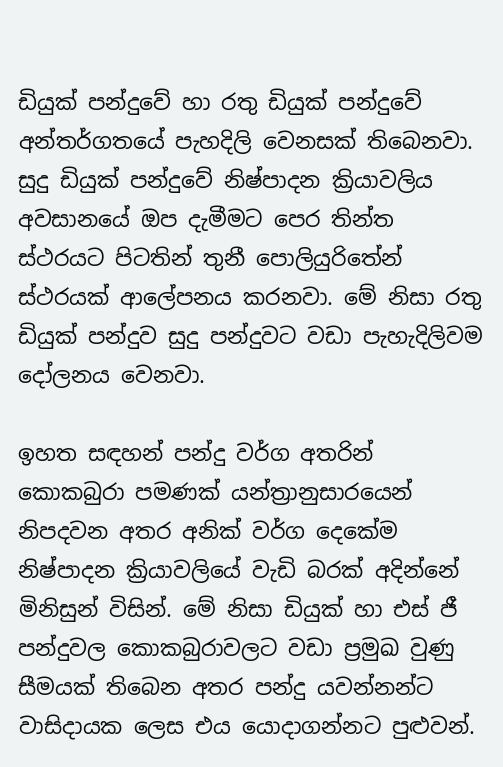ඩියුක් පන්දුවේ හා රතු ඩියුක් පන්දුවේ අන්තර්ගතයේ පැහදිලි වෙනසක් තිබෙනවා. සුදු ඩියුක් පන්දුවේ නිෂ්පාදන ක්‍රියාවලිය අවසානයේ ඔප දැමීමට පෙර තින්ත ස්ථරයට පිටතින් තුනී පොලියුරිතේන් ස්ථරයක් ආලේපනය කරනවා. මේ නිසා රතු ඩියුක් පන්දුව සුදු පන්දුවට වඩා පැහැදිලිවම දෝලනය වෙනවා.

ඉහත සඳහන් පන්දු වර්ග අතරින් කොකබුරා පමණක් යන්ත්‍රානුසාරයෙන් නිපදවන අතර අනික් වර්ග දෙකේම නිෂ්පාදන ක්‍රියාවලියේ වැඩි බරක් අදින්නේ මිනිසුන් විසින්. මේ නිසා ඩියුක් හා එස් ජී පන්දුවල කොකබුරාවලට වඩා ප්‍රමුඛ වුණු සීමයක් තිබෙන අතර පන්දු යවන්නන්ට වාසිදායක ලෙස එය යොදාගන්නට පුළුවන්.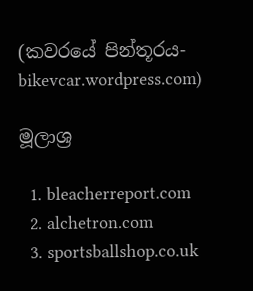(කවරයේ පින්තූරය- bikevcar.wordpress.com)

මූලාශ්‍ර

  1. bleacherreport.com
  2. alchetron.com
  3. sportsballshop.co.uk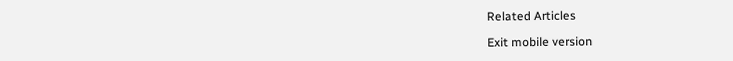Related Articles

Exit mobile version